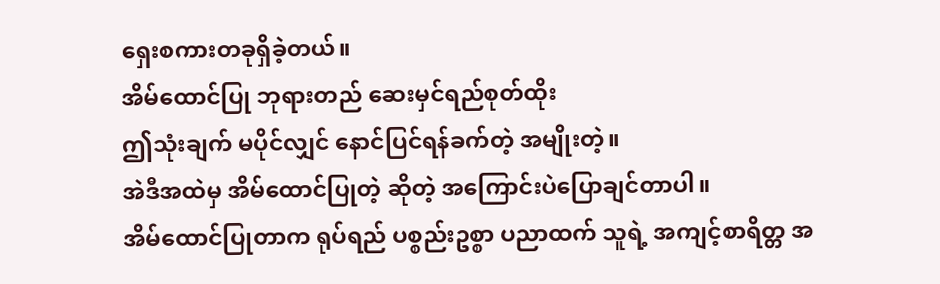ရှေးစကားတခုရှိခဲ့တယ်။
အိမ်ထောင်ပြု ဘုရားတည် ဆေးမှင်ရည်စုတ်ထိုး
ဤသုံးချက် မပိုင်လျှင် နောင်ပြင်ရန်ခက်တဲ့ အမျိုးတဲ့။
အဲဒီအထဲမှ အိမ်ထောင်ပြုတဲ့ ဆိုတဲ့ အကြောင်းပဲပြောချင်တာပါ။
အိမ်ထောင်ပြုတာက ရုပ်ရည် ပစ္စည်းဥစ္စာ ပညာထက် သူရဲ့ အကျင့်စာရိတ္တ အ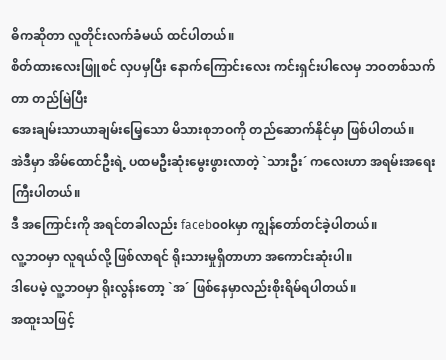ဓိကဆိုတာ လူတိုင်းလက်ခံမယ် ထင်ပါတယ်။
စိတ်ထားလေးဖြူစင် လှပမှပြီး နောက်ကြောင်းလေး ကင်းရှင်းပါလေမှ ဘဝတစ်သက်တာ တည်မြဲပြီး
အေးချမ်းသာယာချမ်းမြေ့သော မိသားစုဘဝကို တည်ဆောက်နိုင်မှာ ဖြစ်ပါတယ်။
အဲဒီမှာ အိမ်ထောင်ဦးရဲ့ ပထမဦးဆုံးမွေးဖွားလာတဲ့ `သားဦး´ ကလေးဟာ အရမ်းအရေးကြီးပါတယ်။
ဒီ အကြောင်းကို အရင်တခါလည်း faceb၀၀kမှာ ကျွန်တော်တင်ခဲ့ပါတယ်။
လူ့ဘဝမှာ လူရယ်လို့ ဖြစ်လာရင် ရိုးသားမှုရှိတာဟာ အကောင်းဆုံးပါ။
ဒါပေမဲ့ လူ့ဘဝမှာ ရိုးလွန်းတော့ `အ´ ဖြစ်နေမှာလည်းစိုးရိမ်ရပါတယ်။
အထူးသဖြင့်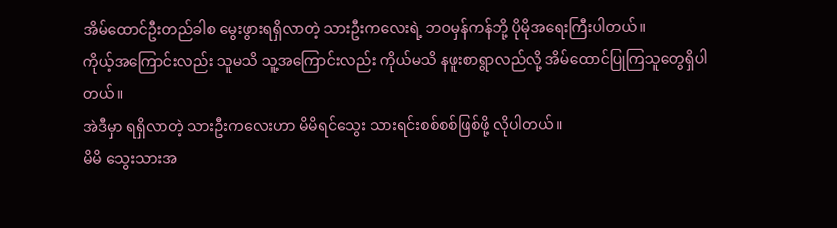အိမ်ထောင်ဦးတည်ခါစ မွေးဖွားရရှိလာတဲ့ သားဦးကလေးရဲ့ ဘဝမှန်ကန်ဘို့ ပိုမိုအရေးကြီးပါတယ်။
ကိုယ့်အကြောင်းလည်း သူမသိ သူ့အကြောင်းလည်း ကိုယ်မသိ နဖူးစာရွာလည်လို့ အိမ်ထောင်ပြုကြသူတွေရှိပါတယ်။
အဲဒီမှာ ရရှိလာတဲ့ သားဦးကလေးဟာ မိမိရင်သွေး သားရင်းစစ်စစ်ဖြစ်ဖို့ လိုပါတယ်။
မိမိ သွေးသားအ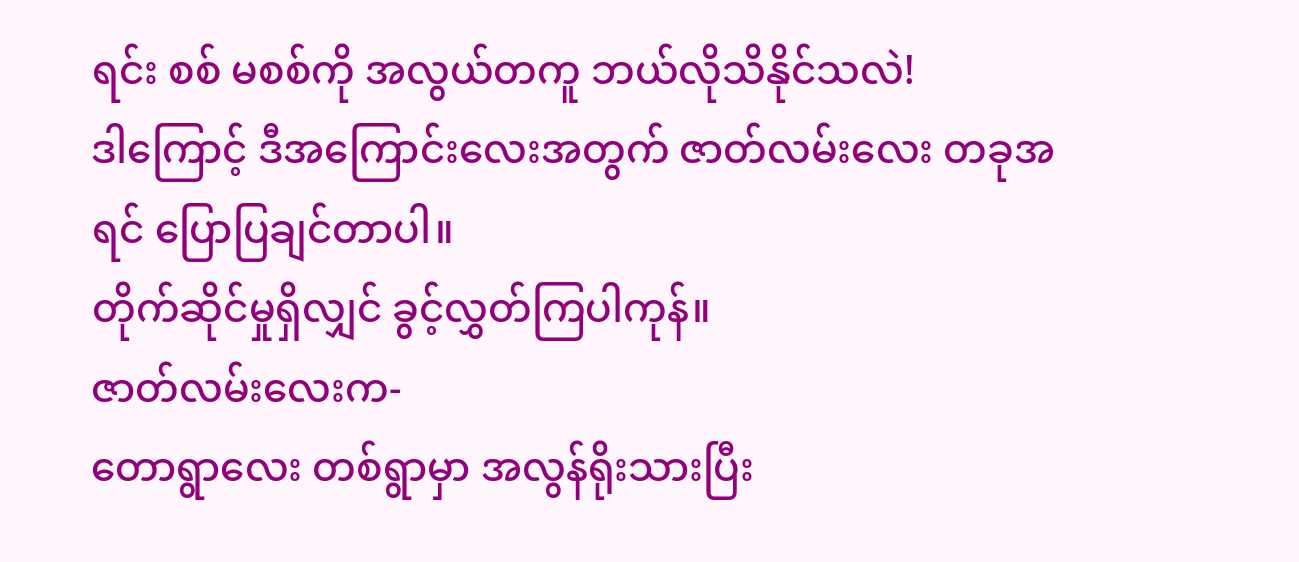ရင်း စစ် မစစ်ကို အလွယ်တကူ ဘယ်လိုသိနိုင်သလဲ!
ဒါကြောင့် ဒီအကြောင်းလေးအတွက် ဇာတ်လမ်းလေး တခုအရင် ပြောပြချင်တာပါ။
တိုက်ဆိုင်မှုရှိလျှင် ခွင့်လွှတ်ကြပါကုန်။
ဇာတ်လမ်းလေးက-
တောရွာလေး တစ်ရွာမှာ အလွန်ရိုးသားပြီး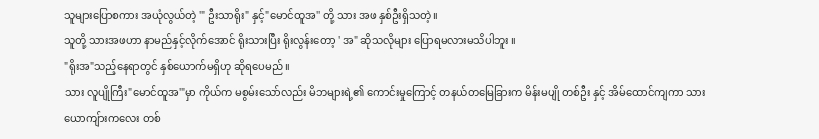သူများပြောစကား အယုံလွယ်တဲ့ '" ဦးသာရိုး" နှင့်"မောင်ထူအ'' တို့ သား အဖ နှစ်ဦးရှိသတဲ့။
သူတို့ သားအဖဟာ နာမည်နှင့်လိုက်အောင် ရိုးသားပြီး ရိုးလွန်းတော့ ' အ" ဆိုသလိုများ ပြောရမလားမသိပါဘူး ။
"ရိုးအ"သည့်နေရာတွင် နှစ်ယောက်မရှိဟု ဆိုရပေမည်။
သား လူပျိုကြီး"မောင်ထူအ'"မှာ ကိုယ်က မစွမ်းသော်လည်း မိဘများရဲ့၏ ကောင်းမှုကြောင့် တနယ်တမြေခြားက မိန်းမပျို တစ်ဦး နှင့် အိမ်ထောင်ကျကာ သားယောကျ်ားကလေး တစ်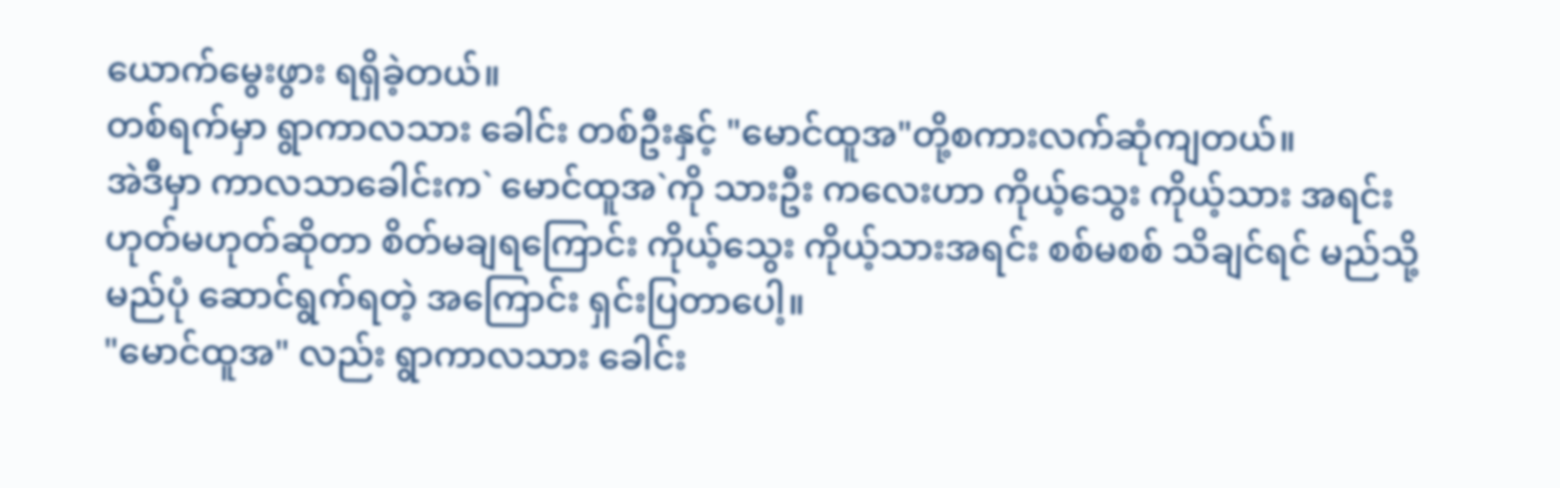ယောက်မွေးဖွား ရရှိခဲ့တယ်။
တစ်ရက်မှာ ရွာကာလသား ခေါင်း တစ်ဦးနှင့် "မောင်ထူအ"တို့စကားလက်ဆုံကျတယ်။
အဲဒီမှာ ကာလသာခေါင်းက` မောင်ထူအ`ကို သားဦး ကလေးဟာ ကိုယ့်သွေး ကိုယ့်သား အရင်း ဟုတ်မဟုတ်ဆိုတာ စိတ်မချရကြောင်း ကိုယ့်သွေး ကိုယ့်သားအရင်း စစ်မစစ် သိချင်ရင် မည်သို့မည်ပုံ ဆောင်ရွက်ရတဲ့ အကြောင်း ရှင်းပြတာပေါ့။
"မောင်ထူအ" လည်း ရွာကာလသား ခေါင်း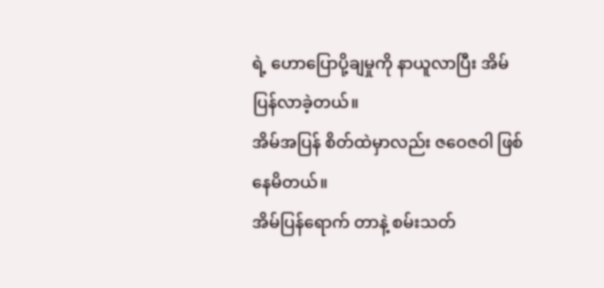ရဲ့ ဟောပြောပို့ချမှုကို နာယူလာပြီး အိမ်ပြန်လာခဲ့တယ်။
အိမ်အပြန် စိတ်ထဲမှာလည်း ဇဝေဇဝါ ဖြစ်နေမိတယ်။
အိမ်ပြန်ရောက် တာနဲ့ စမ်းသတ်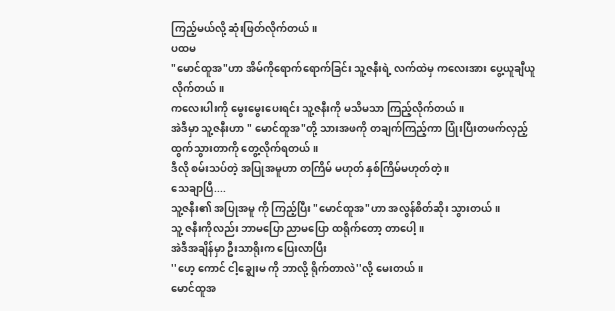ကြည့်မယ်လို့ ဆုံးဖြတ်လိုက်တယ်။
ပထမ
"မောင်ထူအ"ဟာ အိမ်ကိုရောက်ရောက်ခြင်း သူ့ဇနီးရဲ့ လက်ထဲမှ ကလေးအား ပွေ့ယူချီယူလိုက်တယ်။
ကလေးပါးကို မွေးမွေးပေးရင်း သူ့ဇနီးကို မသိမသာ ကြည့်လိုက်တယ်။
အဲဒီမှာ သူ့ဇနီးဟာ " မောင်ထူအ"တို့ သားအဖကို တချက်ကြည့်ကာ ပြုံးပြီးတဖက်လှည့် ထွက်သွားတာကို တွေ့လိုက်ရတယ်။
ဒီလို စမ်းသပ်တဲ့ အပြုအမူဟာ တကြိမ် မဟုတ် နှစ်ကြိမ်မဟုတ်တဲ့ ။
သေချာပြီ....
သူ့ဇနီး၏ အပြုအမူ ကို ကြည့်ပြီး "မောင်ထူအ"ဟာ အလွန်စိတ်ဆိုး သွားတယ်။
သူ့ ဇနီးကိုလည်း ဘာမပြော ညာမပြော ထရိုက်တော့ တာပေါ့။
အဲဒီအချိန်မှာ ဦးသာရိုးက ပြေးလာပြီး
''ဟေ့ ကောင် ငါ့ချွေးမ ကို ဘာလို့ ရိုက်တာလဲ''လို့ မေးတယ်။
မောင်ထူအ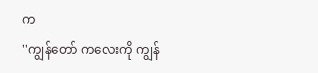က
''ကျွန်တော် ကလေးကို ကျွန်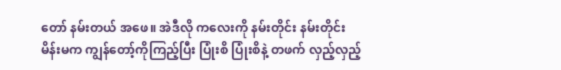တော် နမ်းတယ် အဖေ။ အဲဒီလို ကလေးကို နမ်းတိုင်း နမ်းတိုင်း မိန်းမက ကျွန်တော့်ကိုကြည့်ပြီး ပြုံးစိ ပြုံးစိနဲ့ တဖက် လှည့်လှည့်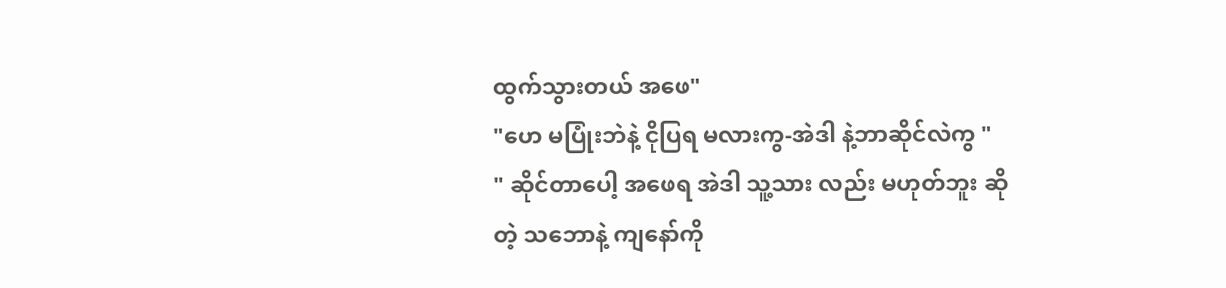ထွက်သွားတယ် အဖေ"
"ဟေ မပြုံးဘဲနဲ့ ငိုပြရ မလားကွ-အဲဒါ နဲ့ဘာဆိုင်လဲကွ "
" ဆိုင်တာပေါ့ အဖေရ အဲဒါ သူ့သား လည်း မဟုတ်ဘူး ဆိုတဲ့ သဘောနဲ့ ကျနော်ကို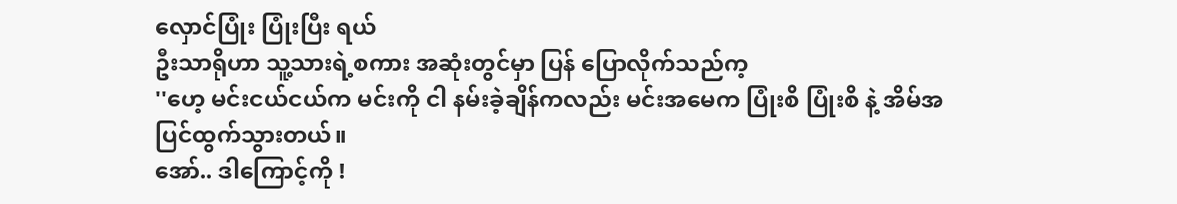လှောင်ပြုံး ပြုံးပြီး ရယ်
ဦးသာရိုဟာ သူ့သားရဲ့စကား အဆုံးတွင်မှာ ပြန် ပြောလိုက်သည်က့
''ဟေ့ မင်းငယ်ငယ်က မင်းကို ငါ နမ်းခဲ့ချိန်ကလည်း မင်းအမေက ပြုံးစိ ပြုံးစိ နဲ့ အိမ်အပြင်ထွက်သွားတယ်။
အော်.. ဒါကြောင့်ကို !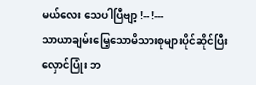မယ်လေး သေပါပြီဗျာ့ !-- !---
သာယာချမ်းမြေ့သောမိသားစုများပိုင်ဆိုင်ပြီး လှောင်ပြုံး ဘ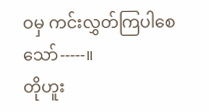ဝမှ ကင်းလွှတ်ကြပါစေသော်-----။
တိုဟူး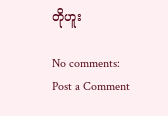တိုဟူး

No comments:
Post a Comment